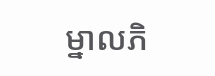ម្នាលភិ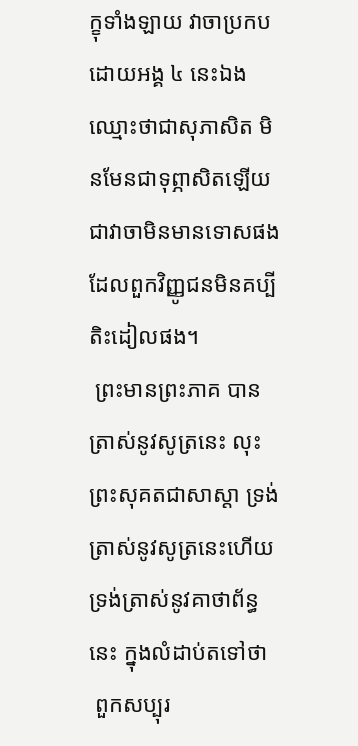ក្ខុទាំងឡាយ វាចាប្រកបដោយអង្គ ៤ នេះឯង ឈ្មោះថាជាសុភាសិត មិនមែនជាទុព្ភាសិតឡើយ ជាវាចាមិនមានទោសផង ដែលពួកវិញ្ញូជនមិនគប្បីតិះដៀលផង។
 ព្រះមានព្រះភាគ បានត្រាស់នូវសូត្រនេះ លុះព្រះសុគតជាសាស្តា ទ្រង់ត្រាស់នូវសូត្រនេះហើយ ទ្រង់ត្រាស់នូវគាថាព័ន្ធនេះ ក្នុងលំដាប់តទៅថា
 ពួកសប្បុរ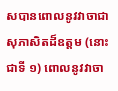សបានពោលនូវវាចាជាសុភាសិតដ៏ឧត្តម (នោះជាទី ១) ពោលនូវវាចា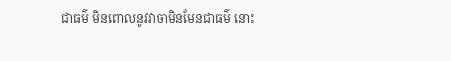ជាធម៌ មិនពោលនូវវាចាមិនមែនជាធម៌ នោះ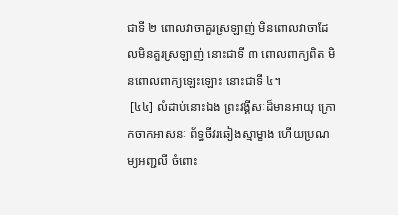ជាទី ២ ពោលវាចាគួរស្រឡាញ់ មិនពោលវាចាដែលមិនគួរស្រឡាញ់ នោះជាទី ៣ ពោលពាក្យពិត មិនពោលពាក្យឡេះឡោះ នោះជាទី ៤។
 [៤៤] លំដាប់នោះឯង ព្រះវង្គីសៈដ៏មានអាយុ ក្រោកចាកអាសនៈ ព័ទ្ធចីវរឆៀងស្មាម្ខាង ហើយប្រណម្យអញ្ជលី ចំពោះ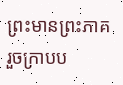ព្រះមានព្រះភាគ រួចក្រាបប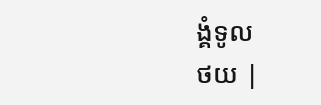ង្គំទូល
ថយ |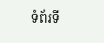ទំព័រទី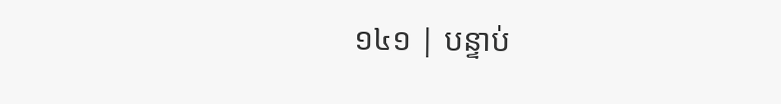១៤១ | បន្ទាប់